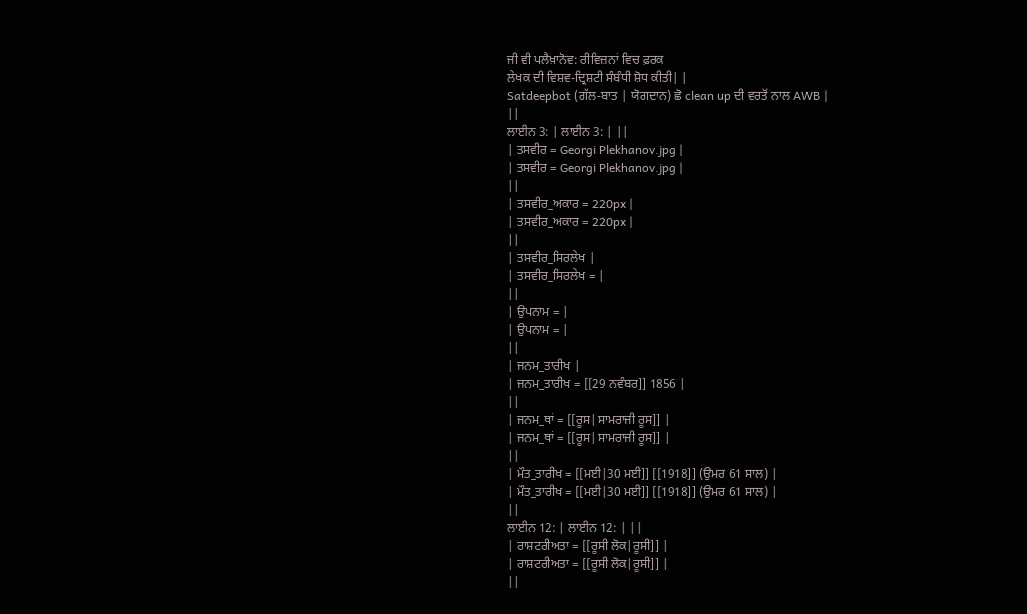ਜੀ ਵੀ ਪਲੈਖ਼ਾਨੋਵ: ਰੀਵਿਜ਼ਨਾਂ ਵਿਚ ਫ਼ਰਕ
ਲੇਖਕ ਦੀ ਵਿਸ਼ਵ-ਦ੍ਰਿਸ਼ਟੀ ਸੰਬੰਧੀ ਸ਼ੋਧ ਕੀਤੀ| |
Satdeepbot (ਗੱਲ-ਬਾਤ | ਯੋਗਦਾਨ) ਛੋ clean up ਦੀ ਵਰਤੋਂ ਨਾਲ AWB |
||
ਲਾਈਨ 3: | ਲਾਈਨ 3: | ||
| ਤਸਵੀਰ = Georgi Plekhanov.jpg |
| ਤਸਵੀਰ = Georgi Plekhanov.jpg |
||
| ਤਸਵੀਰ_ਅਕਾਰ = 220px |
| ਤਸਵੀਰ_ਅਕਾਰ = 220px |
||
| ਤਸਵੀਰ_ਸਿਰਲੇਖ |
| ਤਸਵੀਰ_ਸਿਰਲੇਖ = |
||
| ਉਪਨਾਮ = |
| ਉਪਨਾਮ = |
||
| ਜਨਮ_ਤਾਰੀਖ |
| ਜਨਮ_ਤਾਰੀਖ = [[29 ਨਵੰਬਰ]] 1856 |
||
| ਜਨਮ_ਥਾਂ = [[ਰੂਸ|ਸਾਮਰਾਜੀ ਰੂਸ]] |
| ਜਨਮ_ਥਾਂ = [[ਰੂਸ|ਸਾਮਰਾਜੀ ਰੂਸ]] |
||
| ਮੌਤ_ਤਾਰੀਖ = [[ਮਈ|30 ਮਈ]] [[1918]] (ਉਮਰ 61 ਸਾਲ) |
| ਮੌਤ_ਤਾਰੀਖ = [[ਮਈ|30 ਮਈ]] [[1918]] (ਉਮਰ 61 ਸਾਲ) |
||
ਲਾਈਨ 12: | ਲਾਈਨ 12: | ||
| ਰਾਸ਼ਟਰੀਅਤਾ = [[ਰੂਸੀ ਲੋਕ|ਰੂਸੀ]] |
| ਰਾਸ਼ਟਰੀਅਤਾ = [[ਰੂਸੀ ਲੋਕ|ਰੂਸੀ]] |
||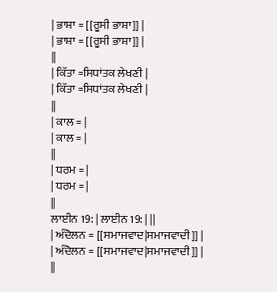| ਭਾਸ਼ਾ = [[ਰੂਸੀ ਭਾਸ਼ਾ]] |
| ਭਾਸ਼ਾ = [[ਰੂਸੀ ਭਾਸ਼ਾ]] |
||
| ਕਿੱਤਾ =ਸਿਧਾਂਤਕ ਲੇਖਣੀ |
| ਕਿੱਤਾ =ਸਿਧਾਂਤਕ ਲੇਖਣੀ |
||
| ਕਾਲ = |
| ਕਾਲ = |
||
| ਧਰਮ = |
| ਧਰਮ = |
||
ਲਾਈਨ 19: | ਲਾਈਨ 19: | ||
| ਅੰਦੋਲਨ = [[ਸਮਾਜਵਾਦ|ਸਮਾਜਵਾਦੀ]] |
| ਅੰਦੋਲਨ = [[ਸਮਾਜਵਾਦ|ਸਮਾਜਵਾਦੀ]] |
||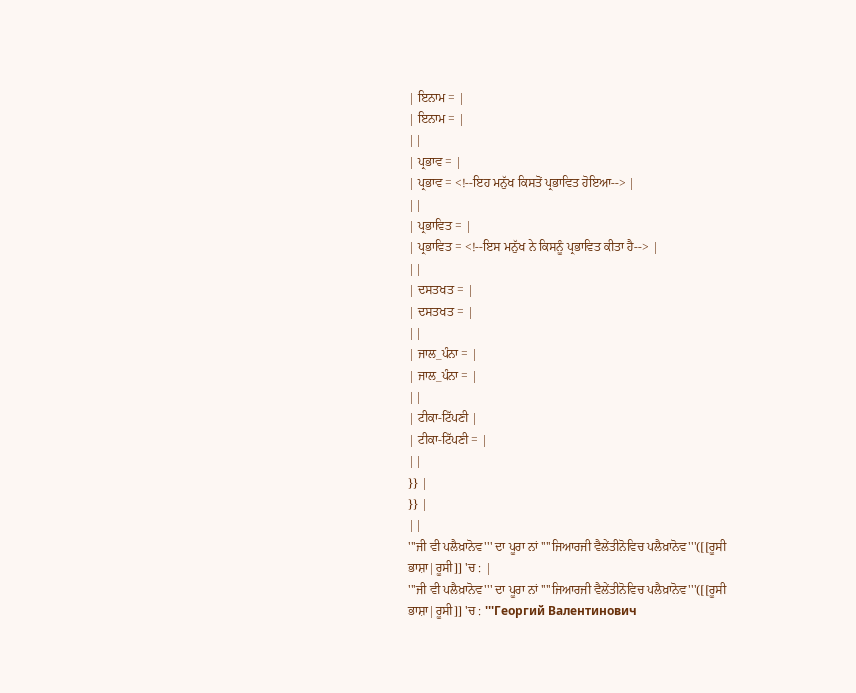| ਇਨਾਮ = |
| ਇਨਾਮ = |
||
| ਪ੍ਰਭਾਵ = |
| ਪ੍ਰਭਾਵ = <!--ਇਹ ਮਨੁੱਖ ਕਿਸਤੋਂ ਪ੍ਰਭਾਵਿਤ ਹੋਇਆ--> |
||
| ਪ੍ਰਭਾਵਿਤ = |
| ਪ੍ਰਭਾਵਿਤ = <!--ਇਸ ਮਨੁੱਖ ਨੇ ਕਿਸਨੂੰ ਪ੍ਰਭਾਵਿਤ ਕੀਤਾ ਹੈ--> |
||
| ਦਸਤਖਤ = |
| ਦਸਤਖਤ = |
||
| ਜਾਲ_ਪੰਨਾ = |
| ਜਾਲ_ਪੰਨਾ = |
||
| ਟੀਕਾ-ਟਿੱਪਣੀ |
| ਟੀਕਾ-ਟਿੱਪਣੀ = |
||
}} |
}} |
||
'''ਜੀ ਵੀ ਪਲੈਖ਼ਾਨੋਵ''' ਦਾ ਪੂਰਾ ਨਾਂ ''''ਜਿਆਰਜੀ ਵੈਲੇਂਤੀਨੋਵਿਚ ਪਲੈਖ਼ਾਨੋਵ'''([[ਰੂਸੀ ਭਾਸ਼ਾ|ਰੂਸੀ]] 'ਚ : |
'''ਜੀ ਵੀ ਪਲੈਖ਼ਾਨੋਵ''' ਦਾ ਪੂਰਾ ਨਾਂ ''''ਜਿਆਰਜੀ ਵੈਲੇਂਤੀਨੋਵਿਚ ਪਲੈਖ਼ਾਨੋਵ'''([[ਰੂਸੀ ਭਾਸ਼ਾ|ਰੂਸੀ]] 'ਚ : '''Георгий Валентинович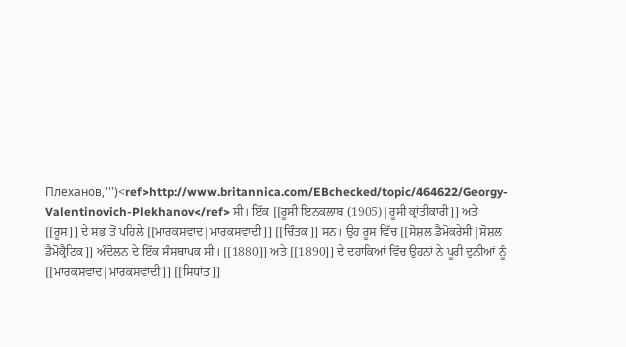Плеханов,''')<ref>http://www.britannica.com/EBchecked/topic/464622/Georgy-Valentinovich-Plekhanov</ref> ਸੀ। ਇੱਕ [[ਰੂਸੀ ਇਨਕਲਾਬ (1905)|ਰੂਸੀ ਕ੍ਰਾਂਤੀਕਾਰੀ]] ਅਤੇ [[ਰੂਸ]] ਦੇ ਸਭ ਤੋਂ ਪਹਿਲੇ [[ਮਾਰਕਸਵਾਦ|ਮਾਰਕਸਵਾਦੀ]] [[ਚਿੰਤਕ]] ਸਨ। ਉਹ ਰੂਸ ਵਿੱਚ [[ਸੋਸ਼ਲ ਡੈਮੋਕਰੇਸੀ|ਸੋਸ਼ਲ ਡੈਮੋਕ੍ਰੈਟਿਕ]] ਅੰਦੋਲਨ ਦੇ ਇੱਕ ਸੰਸਥਾਪਕ ਸੀ। [[1880]] ਅਤੇ [[1890]] ਦੇ ਦਹਾਕਿਆਂ ਵਿੱਚ ਉਹਨਾਂ ਨੇ ਪੂਰੀ ਦੁਨੀਆਂ ਨੂੰ [[ਮਾਰਕਸਵਾਦ|ਮਾਰਕਸਵਾਦੀ]] [[ਸਿਧਾਂਤ]]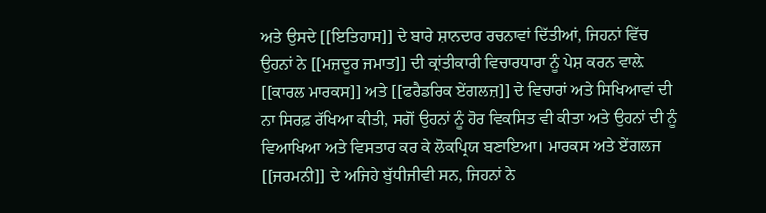ਅਤੇ ਉਸਦੇ [[ਇਤਿਹਾਸ]] ਦੇ ਬਾਰੇ ਸ਼ਾਨਦਾਰ ਰਚਨਾਵਾਂ ਦਿੱਤੀਆਂ, ਜਿਹਨਾਂ ਵਿੱਚ ਉਹਨਾਂ ਨੇ [[ਮਜ਼ਦੂਰ ਜਮਾਤ]] ਦੀ ਕ੍ਰਾਂਤੀਕਾਰੀ ਵਿਚਾਰਧਾਰਾ ਨੂੰ ਪੇਸ਼ ਕਰਨ ਵਾਲ਼ੇ [[ਕਾਰਲ ਮਾਰਕਸ]] ਅਤੇ [[ਫਰੈਡਰਿਕ ਏਂਗਲਜ਼]] ਦੇ ਵਿਚਾਰਾਂ ਅਤੇ ਸਿਖਿਆਵਾਂ ਦੀ ਨਾ ਸਿਰਫ਼ ਰੱਖਿਆ ਕੀਤੀ, ਸਗੋਂ ਉਹਨਾਂ ਨੂੰ ਹੋਰ ਵਿਕਸਿਤ ਵੀ ਕੀਤਾ ਅਤੇ ਉਹਨਾਂ ਦੀ ਨੂੰ ਵਿਆਖਿਆ ਅਤੇ ਵਿਸਤਾਰ ਕਰ ਕੇ ਲੋਕਪ੍ਰਿਯ ਬਣਾਇਆ। ਮਾਰਕਸ ਅਤੇ ਏਂਗਲਜ [[ਜਰਮਨੀ]] ਦੇ ਅਜਿਹੇ ਬੁੱਧੀਜੀਵੀ ਸਨ, ਜਿਹਨਾਂ ਨੇ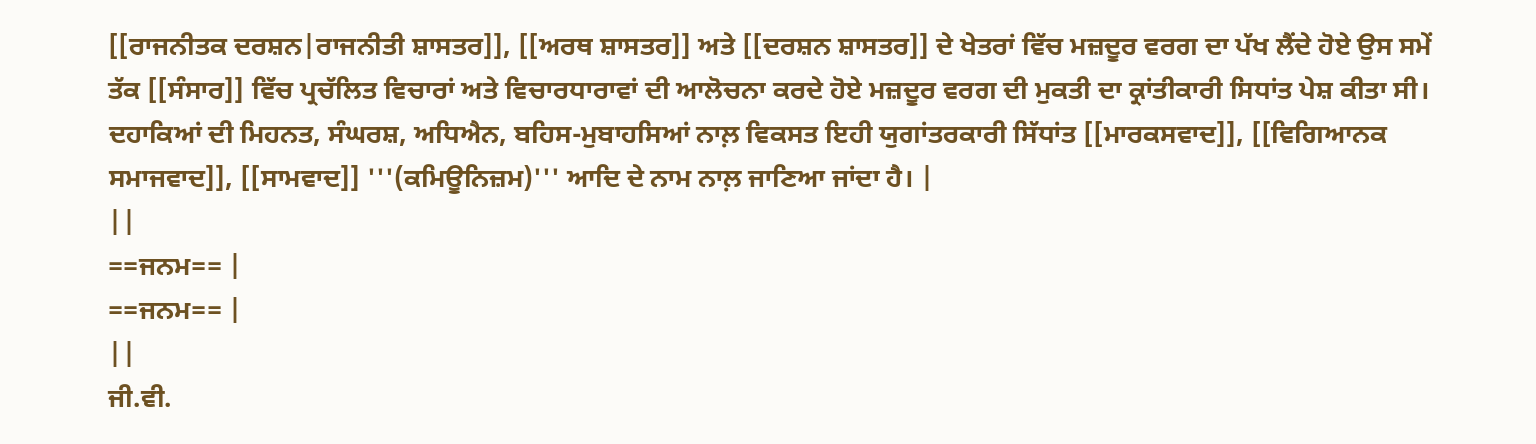[[ਰਾਜਨੀਤਕ ਦਰਸ਼ਨ|ਰਾਜਨੀਤੀ ਸ਼ਾਸਤਰ]], [[ਅਰਥ ਸ਼ਾਸਤਰ]] ਅਤੇ [[ਦਰਸ਼ਨ ਸ਼ਾਸਤਰ]] ਦੇ ਖੇਤਰਾਂ ਵਿੱਚ ਮਜ਼ਦੂਰ ਵਰਗ ਦਾ ਪੱਖ ਲੈਂਦੇ ਹੋਏ ਉਸ ਸਮੇਂ ਤੱਕ [[ਸੰਸਾਰ]] ਵਿੱਚ ਪ੍ਰਚੱਲਿਤ ਵਿਚਾਰਾਂ ਅਤੇ ਵਿਚਾਰਧਾਰਾਵਾਂ ਦੀ ਆਲੋਚਨਾ ਕਰਦੇ ਹੋਏ ਮਜ਼ਦੂਰ ਵਰਗ ਦੀ ਮੁਕਤੀ ਦਾ ਕ੍ਰਾਂਤੀਕਾਰੀ ਸਿਧਾਂਤ ਪੇਸ਼ ਕੀਤਾ ਸੀ। ਦਹਾਕਿਆਂ ਦੀ ਮਿਹਨਤ, ਸੰਘਰਸ਼, ਅਧਿਐਨ, ਬਹਿਸ-ਮੁਬਾਹਸਿਆਂ ਨਾਲ਼ ਵਿਕਸਤ ਇਹੀ ਯੁਗਾਂਤਰਕਾਰੀ ਸਿੱਧਾਂਤ [[ਮਾਰਕਸਵਾਦ]], [[ਵਿਗਿਆਨਕ ਸਮਾਜਵਾਦ]], [[ਸਾਮਵਾਦ]] '''(ਕਮਿਊਨਿਜ਼ਮ)''' ਆਦਿ ਦੇ ਨਾਮ ਨਾਲ਼ ਜਾਣਿਆ ਜਾਂਦਾ ਹੈ। |
||
==ਜਨਮ== |
==ਜਨਮ== |
||
ਜੀ.ਵੀ.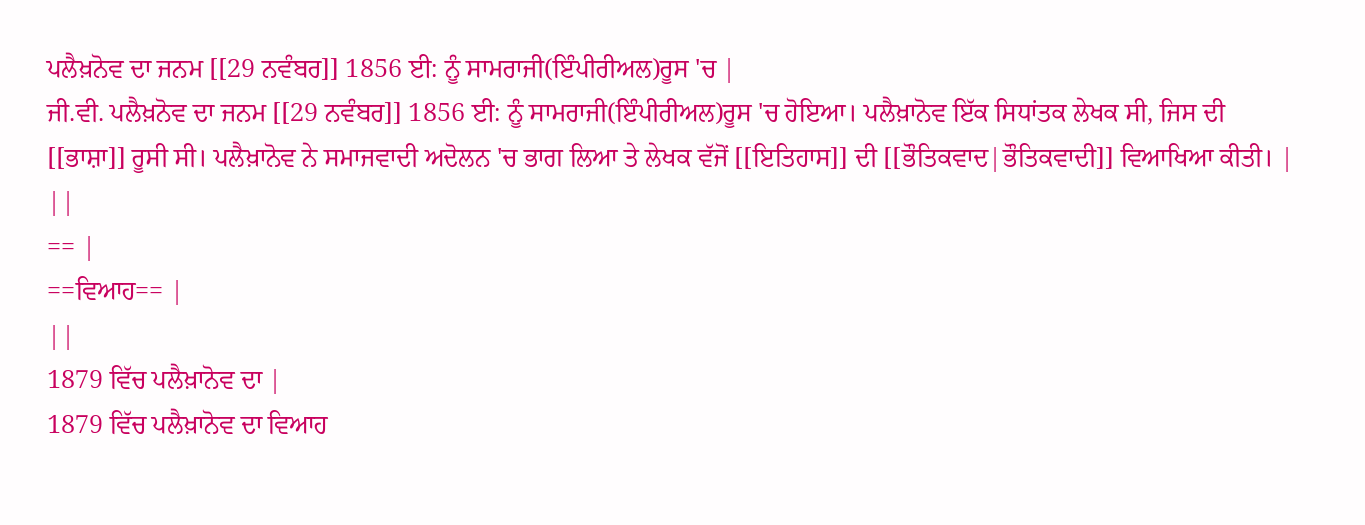ਪਲੈਖ਼ਨੋਵ ਦਾ ਜਨਮ [[29 ਨਵੰਬਰ]] 1856 ਈ: ਨੂੰ ਸਾਮਰਾਜੀ(ਇੰਪੀਰੀਅਲ)ਰੂਸ 'ਚ |
ਜੀ.ਵੀ. ਪਲੈਖ਼ਨੋਵ ਦਾ ਜਨਮ [[29 ਨਵੰਬਰ]] 1856 ਈ: ਨੂੰ ਸਾਮਰਾਜੀ(ਇੰਪੀਰੀਅਲ)ਰੂਸ 'ਚ ਹੋਇਆ। ਪਲੈਖ਼ਾਨੋਵ ਇੱਕ ਸਿਧਾਂਤਕ ਲੇਖਕ ਸੀ, ਜਿਸ ਦੀ [[ਭਾਸ਼ਾ]] ਰੂਸੀ ਸੀ। ਪਲੈਖ਼ਾਨੋਵ ਨੇ ਸਮਾਜਵਾਦੀ ਅਦੋਲਨ 'ਚ ਭਾਗ ਲਿਆ ਤੇ ਲੇਖਕ ਵੱਜੋਂ [[ਇਤਿਹਾਸ]] ਦੀ [[ਭੌਤਿਕਵਾਦ|ਭੌਤਿਕਵਾਦੀ]] ਵਿਆਖਿਆ ਕੀਤੀ। |
||
== |
==ਵਿਆਹ== |
||
1879 ਵਿੱਚ ਪਲੈਖ਼ਾਨੋਵ ਦਾ |
1879 ਵਿੱਚ ਪਲੈਖ਼ਾਨੋਵ ਦਾ ਵਿਆਹ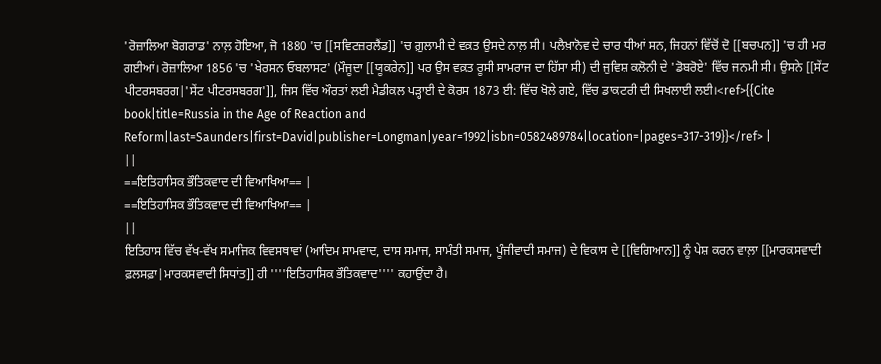'ਰੋਜ਼ਾਲਿਆ ਬੋਗਰਾਡ' ਨਾਲ਼ ਹੋਇਆ, ਜੋ 1880 'ਚ [[ਸਵਿਟਜ਼ਰਲੈਂਡ]] 'ਚ ਗ਼ੁਲਾਮੀ ਦੇ ਵਕ਼ਤ ਉਸਦੇ ਨਾਲ਼ ਸੀ। ਪਲੈਖ਼ਾਨੋਵ ਦੇ ਚਾਰ ਧੀਆਂ ਸਨ, ਜਿਹਨਾਂ ਵਿੱਚੋਂ ਦੋ [[ਬਚਪਨ]] 'ਚ ਹੀ ਮਰ ਗਈਆਂ। ਰੋਜ਼ਾਲਿਆ 1856 'ਚ 'ਖੇਰਸਨ ਓਬਲਾਸਟ' (ਮੌਜੂਦਾ [[ਯੂਕਰੇਨ]] ਪਰ ਉਸ ਵਕ਼ਤ ਰੂਸੀ ਸਾਮਰਾਜ ਦਾ ਹਿੱਸਾ ਸੀ) ਦੀ ਜੁਵਿਸ਼ ਕਲੋਨੀ ਦੇ 'ਡੋਬਰੋਏ' ਵਿੱਚ ਜਨਮੀ ਸੀ। ਉਸਨੇ [[ਸੇਂਟ ਪੀਟਰਸਬਰਗ|'ਸੇਂਟ ਪੀਟਰਸਬਰਗ']], ਜਿਸ ਵਿੱਚ ਔਰਤਾਂ ਲਈ ਮੈਡੀਕਲ ਪੜ੍ਹਾਈ ਦੇ ਕੋਰਸ 1873 ਈ: ਵਿੱਚ ਖੋਲੇ ਗਏ, ਵਿੱਚ ਡਾਕਟਰੀ ਦੀ ਸਿਖਲਾਈ ਲਈ।<ref>{{Cite book|title=Russia in the Age of Reaction and Reform|last=Saunders|first=David|publisher=Longman|year=1992|isbn=0582489784|location=|pages=317-319}}</ref> |
||
==ਇਤਿਹਾਸਿਕ ਭੌਤਿਕਵਾਦ ਦੀ ਵਿਆਖਿਆ== |
==ਇਤਿਹਾਸਿਕ ਭੌਤਿਕਵਾਦ ਦੀ ਵਿਆਖਿਆ== |
||
ਇਤਿਹਾਸ ਵਿੱਚ ਵੱਖ-ਵੱਖ ਸਮਾਜਿਕ ਵਿਵਸਥਾਵਾਂ (ਆਦਿਮ ਸਾਮਵਾਦ, ਦਾਸ ਸਮਾਜ, ਸਾਮੰਤੀ ਸਮਾਜ, ਪੂੰਜੀਵਾਦੀ ਸਮਾਜ) ਦੇ ਵਿਕਾਸ ਦੇ [[ਵਿਗਿਆਨ]] ਨੂੰ ਪੇਸ਼ ਕਰਨ ਵਾਲ਼ਾ [[ਮਾਰਕਸਵਾਦੀ ਫ਼ਲਸਫ਼ਾ|ਮਾਰਕਸਵਾਦੀ ਸਿਧਾਂਤ]] ਹੀ ''''ਇਤਿਹਾਸਿਕ ਭੌਤਿਕਵਾਦ'''' ਕਹਾਉਂਦਾ ਹੈ।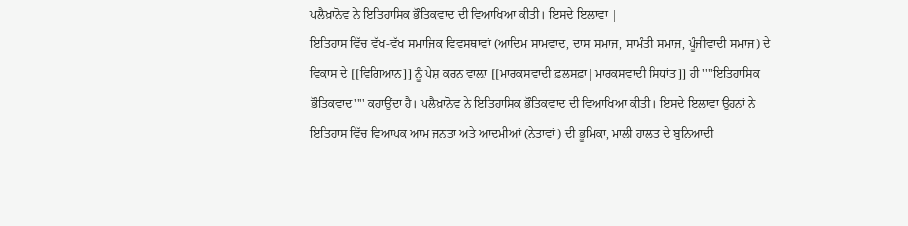ਪਲੈਖ਼ਾਨੋਵ ਨੇ ਇਤਿਹਾਸਿਕ ਭੌਤਿਕਵਾਦ ਦੀ ਵਿਆਖਿਆ ਕੀਤੀ। ਇਸਦੇ ਇਲਾਵਾ |
ਇਤਿਹਾਸ ਵਿੱਚ ਵੱਖ-ਵੱਖ ਸਮਾਜਿਕ ਵਿਵਸਥਾਵਾਂ (ਆਦਿਮ ਸਾਮਵਾਦ, ਦਾਸ ਸਮਾਜ, ਸਾਮੰਤੀ ਸਮਾਜ, ਪੂੰਜੀਵਾਦੀ ਸਮਾਜ) ਦੇ ਵਿਕਾਸ ਦੇ [[ਵਿਗਿਆਨ]] ਨੂੰ ਪੇਸ਼ ਕਰਨ ਵਾਲ਼ਾ [[ਮਾਰਕਸਵਾਦੀ ਫ਼ਲਸਫ਼ਾ|ਮਾਰਕਸਵਾਦੀ ਸਿਧਾਂਤ]] ਹੀ ''''ਇਤਿਹਾਸਿਕ ਭੌਤਿਕਵਾਦ'''' ਕਹਾਉਂਦਾ ਹੈ। ਪਲੈਖ਼ਾਨੋਵ ਨੇ ਇਤਿਹਾਸਿਕ ਭੌਤਿਕਵਾਦ ਦੀ ਵਿਆਖਿਆ ਕੀਤੀ। ਇਸਦੇ ਇਲਾਵਾ ਉਹਨਾਂ ਨੇ ਇਤਿਹਾਸ ਵਿੱਚ ਵਿਆਪਕ ਆਮ ਜਨਤਾ ਅਤੇ ਆਦਮੀਆਂ (ਨੇਤਾਵਾਂ) ਦੀ ਭੂਮਿਕਾ, ਮਾਲੀ ਹਾਲਤ ਦੇ ਬੁਨਿਆਦੀ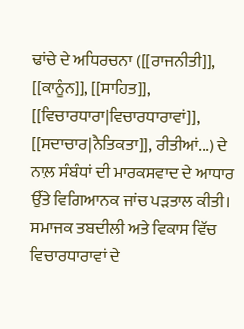ਢਾਂਚੇ ਦੇ ਅਧਿਰਚਨਾ ([[ਰਾਜਨੀਤੀ]], [[ਕਾਨੂੰਨ]], [[ਸਾਹਿਤ]], [[ਵਿਚਾਰਧਾਰਾ|ਵਿਚਾਰਧਾਰਾਵਾਂ]], [[ਸਦਾਚਾਰ|ਨੈਤਿਕਤਾ]], ਰੀਤੀਆਂ...) ਦੇ ਨਾਲ਼ ਸੰਬੰਧਾਂ ਦੀ ਮਾਰਕਸਵਾਦ ਦੇ ਆਧਾਰ ਉੱਤੇ ਵਿਗਿਆਨਕ ਜਾਂਚ ਪੜਤਾਲ ਕੀਤੀ। ਸਮਾਜਕ ਤਬਦੀਲੀ ਅਤੇ ਵਿਕਾਸ ਵਿੱਚ ਵਿਚਾਰਧਾਰਾਵਾਂ ਦੇ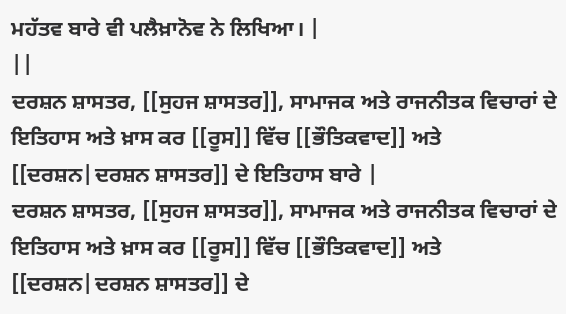ਮਹੱਤਵ ਬਾਰੇ ਵੀ ਪਲੈਖ਼ਾਨੋਵ ਨੇ ਲਿਖਿਆ। |
||
ਦਰਸ਼ਨ ਸ਼ਾਸਤਰ, [[ਸੁਹਜ ਸ਼ਾਸਤਰ]], ਸਾਮਾਜਕ ਅਤੇ ਰਾਜਨੀਤਕ ਵਿਚਾਰਾਂ ਦੇ ਇਤਿਹਾਸ ਅਤੇ ਖ਼ਾਸ ਕਰ [[ਰੂਸ]] ਵਿੱਚ [[ਭੌਤਿਕਵਾਦ]] ਅਤੇ [[ਦਰਸ਼ਨ|ਦਰਸ਼ਨ ਸ਼ਾਸਤਰ]] ਦੇ ਇਤਿਹਾਸ ਬਾਰੇ |
ਦਰਸ਼ਨ ਸ਼ਾਸਤਰ, [[ਸੁਹਜ ਸ਼ਾਸਤਰ]], ਸਾਮਾਜਕ ਅਤੇ ਰਾਜਨੀਤਕ ਵਿਚਾਰਾਂ ਦੇ ਇਤਿਹਾਸ ਅਤੇ ਖ਼ਾਸ ਕਰ [[ਰੂਸ]] ਵਿੱਚ [[ਭੌਤਿਕਵਾਦ]] ਅਤੇ [[ਦਰਸ਼ਨ|ਦਰਸ਼ਨ ਸ਼ਾਸਤਰ]] ਦੇ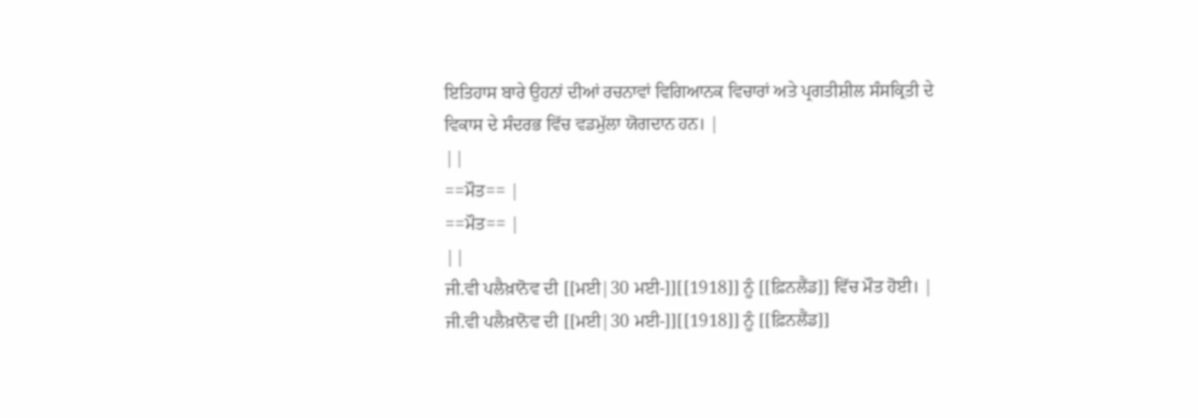ਇਤਿਹਾਸ ਬਾਰੇ ਉਹਨਾਂ ਦੀਆਂ ਰਚਨਾਵਾਂ ਵਿਗਿਆਨਕ ਵਿਚਾਰਾਂ ਅਤੇ ਪ੍ਰਗਤੀਸ਼ੀਲ ਸੰਸਕ੍ਰਿਤੀ ਦੇ ਵਿਕਾਸ ਦੇ ਸੰਦਰਭ ਵਿੱਚ ਵਡਮੁੱਲਾ ਯੋਗਦਾਨ ਹਨ। |
||
==ਮੌਤ== |
==ਮੌਤ== |
||
ਜੀ.ਵੀ ਪਲੈਖ਼ਾਨੋਵ ਦੀ [[ਮਈ|30 ਮਈ-]][[1918]] ਨੂੰ [[ਫ਼ਿਨਲੈਂਡ]] ਵਿੱਚ ਮੌਤ ਹੋਈ। |
ਜੀ.ਵੀ ਪਲੈਖ਼ਾਨੋਵ ਦੀ [[ਮਈ|30 ਮਈ-]][[1918]] ਨੂੰ [[ਫ਼ਿਨਲੈਂਡ]]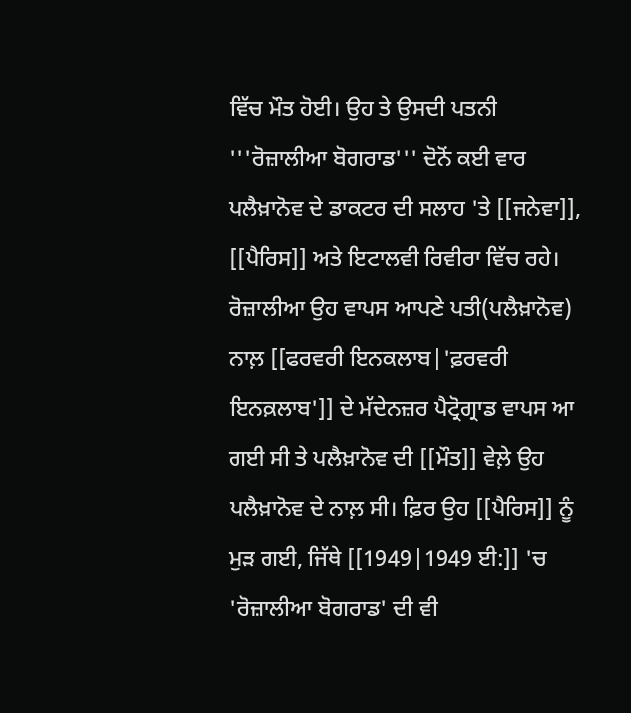ਵਿੱਚ ਮੌਤ ਹੋਈ। ਉਹ ਤੇ ਉਸਦੀ ਪਤਨੀ '''ਰੋਜ਼ਾਲੀਆ ਬੋਗਰਾਡ''' ਦੋਨੋਂ ਕਈ ਵਾਰ ਪਲੈਖ਼ਾਨੋਵ ਦੇ ਡਾਕਟਰ ਦੀ ਸਲਾਹ 'ਤੇ [[ਜਨੇਵਾ]], [[ਪੈਰਿਸ]] ਅਤੇ ਇਟਾਲਵੀ ਰਿਵੀਰਾ ਵਿੱਚ ਰਹੇ। ਰੋਜ਼ਾਲੀਆ ਉਹ ਵਾਪਸ ਆਪਣੇ ਪਤੀ(ਪਲੈਖ਼ਾਨੋਵ) ਨਾਲ਼ [[ਫਰਵਰੀ ਇਨਕਲਾਬ|'ਫ਼ਰਵਰੀ ਇਨਕ਼ਲਾਬ']] ਦੇ ਮੱਦੇਨਜ਼ਰ ਪੈਟ੍ਰੋਗ੍ਰਾਡ ਵਾਪਸ ਆ ਗਈ ਸੀ ਤੇ ਪਲੈਖ਼ਾਨੋਵ ਦੀ [[ਮੌਤ]] ਵੇਲ਼ੇ ਉਹ ਪਲੈਖ਼ਾਨੋਵ ਦੇ ਨਾਲ਼ ਸੀ। ਫ਼ਿਰ ਉਹ [[ਪੈਰਿਸ]] ਨੂੰ ਮੁੜ ਗਈ, ਜਿੱਥੇ [[1949|1949 ਈ:]] 'ਚ 'ਰੋਜ਼ਾਲੀਆ ਬੋਗਰਾਡ' ਦੀ ਵੀ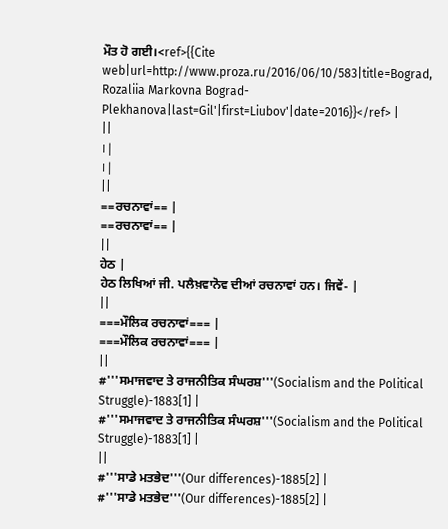ਮੌਤ ਹੋ ਗਈ।<ref>{{Cite web|url=http://www.proza.ru/2016/06/10/583|title=Bograd, Rozaliia Markovna Bograd-Plekhanova|last=Gil'|first=Liubov'|date=2016}}</ref> |
||
। |
। |
||
==ਰਚਨਾਵਾਂ== |
==ਰਚਨਾਵਾਂ== |
||
ਹੇਠ |
ਹੇਠ ਲਿਖਿਆਂ ਜੀ. ਪਲੈਖ਼ਵਾਨੋਵ ਦੀਆਂ ਰਚਨਾਵਾਂ ਹਨ। ਜਿਵੇਂ- |
||
===ਮੌਲਿਕ ਰਚਨਾਵਾਂ=== |
===ਮੌਲਿਕ ਰਚਨਾਵਾਂ=== |
||
#'''ਸਮਾਜਵਾਦ ਤੇ ਰਾਜਨੀਤਿਕ ਸੰਘਰਸ਼'''(Socialism and the Political Struggle)-1883[1] |
#'''ਸਮਾਜਵਾਦ ਤੇ ਰਾਜਨੀਤਿਕ ਸੰਘਰਸ਼'''(Socialism and the Political Struggle)-1883[1] |
||
#'''ਸਾਡੇ ਮਤਭੇਦ'''(Our differences)-1885[2] |
#'''ਸਾਡੇ ਮਤਭੇਦ'''(Our differences)-1885[2] |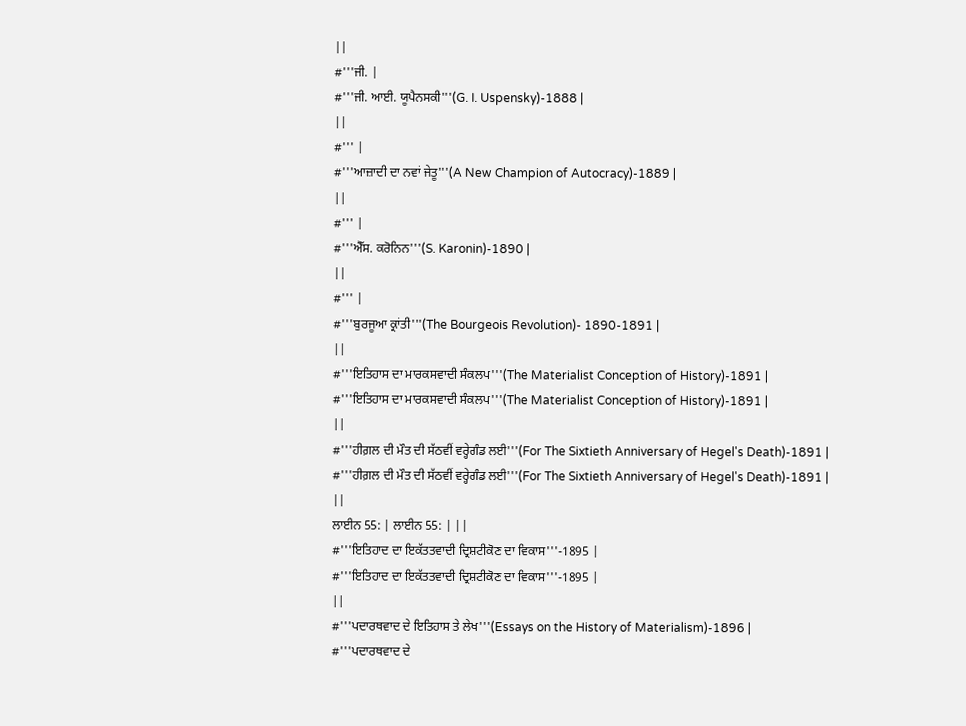||
#'''ਜੀ. |
#'''ਜੀ. ਆਈ. ਯੂਪੈਨਸਕੀ'''(G. I. Uspensky)-1888 |
||
#''' |
#'''ਆਜ਼ਾਦੀ ਦਾ ਨਵਾਂ ਜੇਤੂ'''(A New Champion of Autocracy)-1889 |
||
#''' |
#'''ਐੱਸ. ਕਰੋਨਿਨ'''(S. Karonin)-1890 |
||
#''' |
#'''ਬੁਰਜੂਆ ਕ੍ਰਾਂਤੀ'''(The Bourgeois Revolution)- 1890-1891 |
||
#'''ਇਤਿਹਾਸ ਦਾ ਮਾਰਕਸਵਾਦੀ ਸੰਕਲਪ'''(The Materialist Conception of History)-1891 |
#'''ਇਤਿਹਾਸ ਦਾ ਮਾਰਕਸਵਾਦੀ ਸੰਕਲਪ'''(The Materialist Conception of History)-1891 |
||
#'''ਹੀਗ਼ਲ ਦੀ ਮੌਤ ਦੀ ਸੱਠਵੀਂ ਵਰ੍ਹੇਗੰਡ ਲਈ'''(For The Sixtieth Anniversary of Hegel's Death)-1891 |
#'''ਹੀਗ਼ਲ ਦੀ ਮੌਤ ਦੀ ਸੱਠਵੀਂ ਵਰ੍ਹੇਗੰਡ ਲਈ'''(For The Sixtieth Anniversary of Hegel's Death)-1891 |
||
ਲਾਈਨ 55: | ਲਾਈਨ 55: | ||
#'''ਇਤਿਹਾਦ ਦਾ ਇਕੱਤਤਵਾਦੀ ਦ੍ਰਿਸ਼ਟੀਕੋਣ ਦਾ ਵਿਕਾਸ'''-1895 |
#'''ਇਤਿਹਾਦ ਦਾ ਇਕੱਤਤਵਾਦੀ ਦ੍ਰਿਸ਼ਟੀਕੋਣ ਦਾ ਵਿਕਾਸ'''-1895 |
||
#'''ਪਦਾਰਥਵਾਦ ਦੇ ਇਤਿਹਾਸ ਤੇ ਲੇਖ'''(Essays on the History of Materialism)-1896 |
#'''ਪਦਾਰਥਵਾਦ ਦੇ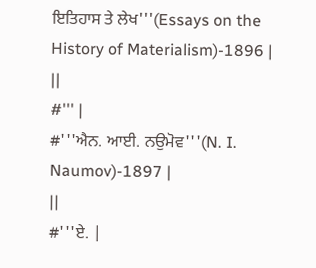ਇਤਿਹਾਸ ਤੇ ਲੇਖ'''(Essays on the History of Materialism)-1896 |
||
#''' |
#'''ਐਨ. ਆਈ. ਨਉਮੋਵ'''(N. I. Naumov)-1897 |
||
#'''ਏ. |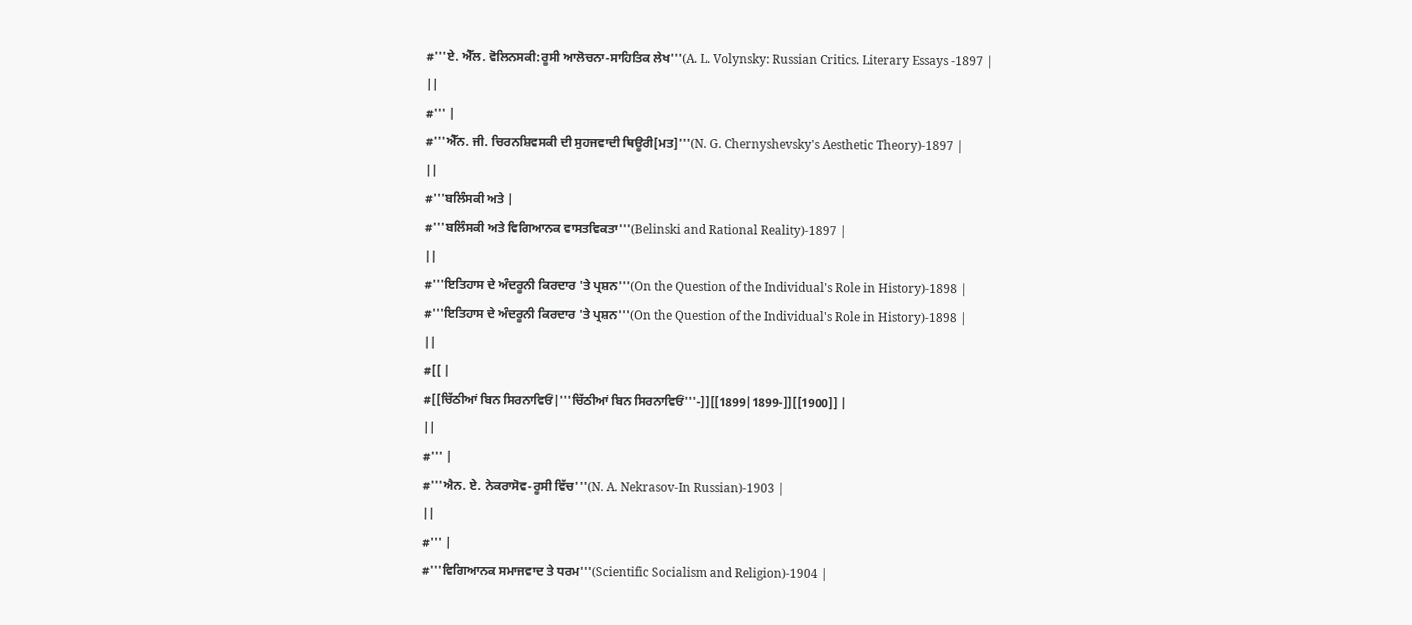#'''ਏ. ਐੱਲ. ਵੋਲਿਨਸਕੀ:ਰੂਸੀ ਆਲੋਚਨਾ-ਸਾਹਿਤਿਕ ਲੇਖ'''(A. L. Volynsky: Russian Critics. Literary Essays -1897 |
||
#''' |
#'''ਐੱਨ. ਜੀ. ਚਿਰਨਸ਼ਿਵਸਕੀ ਦੀ ਸੁਹਜਵਾਦੀ ਥਿਊਰੀ[ਮਤ]'''(N. G. Chernyshevsky's Aesthetic Theory)-1897 |
||
#'''ਬਲਿੰਸਕੀ ਅਤੇ |
#'''ਬਲਿੰਸਕੀ ਅਤੇ ਵਿਗਿਆਨਕ ਵਾਸਤਵਿਕਤਾ'''(Belinski and Rational Reality)-1897 |
||
#'''ਇਤਿਹਾਸ ਦੇ ਅੰਦਰੂਨੀ ਕਿਰਦਾਰ 'ਤੇ ਪ੍ਰਸ਼ਨ'''(On the Question of the Individual's Role in History)-1898 |
#'''ਇਤਿਹਾਸ ਦੇ ਅੰਦਰੂਨੀ ਕਿਰਦਾਰ 'ਤੇ ਪ੍ਰਸ਼ਨ'''(On the Question of the Individual's Role in History)-1898 |
||
#[[ |
#[[ਚਿੱਠੀਆਂ ਬਿਨ ਸਿਰਨਾਵਿਓਂ|'''ਚਿੱਠੀਆਂ ਬਿਨ ਸਿਰਨਾਵਿਓਂ'''-]][[1899|1899-]][[1900]] |
||
#''' |
#'''ਐਨ. ਏ. ਨੇਕਰਾਸੋਵ-ਰੂਸੀ ਵਿੱਚ'''(N. A. Nekrasov-In Russian)-1903 |
||
#''' |
#'''ਵਿਗਿਆਨਕ ਸਮਾਜਵਾਦ ਤੇ ਧਰਮ'''(Scientific Socialism and Religion)-1904 |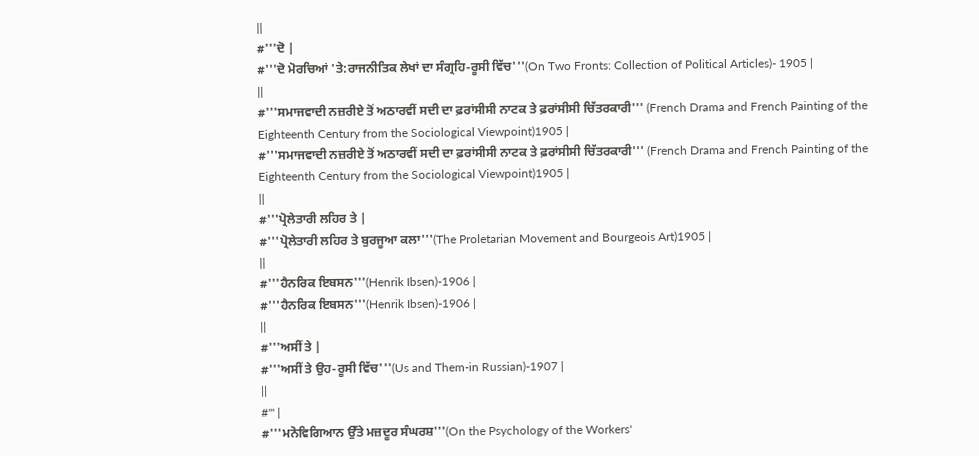||
#'''ਦੋ |
#'''ਦੋ ਮੋਰਚਿਆਂ 'ਤੇ:ਰਾਜਨੀਤਿਕ ਲੇਖਾਂ ਦਾ ਸੰਗ੍ਰਹਿ-ਰੂਸੀ ਵਿੱਚ'''(On Two Fronts: Collection of Political Articles)- 1905 |
||
#'''ਸਮਾਜਵਾਦੀ ਨਜ਼ਰੀਏ ਤੋਂ ਅਠਾਰਵੀਂ ਸਦੀ ਦਾ ਫ਼ਰਾਂਸੀਸੀ ਨਾਟਕ ਤੇ ਫ਼ਰਾਂਸੀਸੀ ਚਿੱਤਰਕਾਰੀ''' (French Drama and French Painting of the Eighteenth Century from the Sociological Viewpoint)1905 |
#'''ਸਮਾਜਵਾਦੀ ਨਜ਼ਰੀਏ ਤੋਂ ਅਠਾਰਵੀਂ ਸਦੀ ਦਾ ਫ਼ਰਾਂਸੀਸੀ ਨਾਟਕ ਤੇ ਫ਼ਰਾਂਸੀਸੀ ਚਿੱਤਰਕਾਰੀ''' (French Drama and French Painting of the Eighteenth Century from the Sociological Viewpoint)1905 |
||
#'''ਪ੍ਰੋਲੇਤਾਰੀ ਲਹਿਰ ਤੇ |
#'''ਪ੍ਰੋਲੇਤਾਰੀ ਲਹਿਰ ਤੇ ਬੁਰਜੂਆ ਕਲਾ'''(The Proletarian Movement and Bourgeois Art)1905 |
||
#'''ਹੈਨਰਿਕ ਇਬਸਨ'''(Henrik Ibsen)-1906 |
#'''ਹੈਨਰਿਕ ਇਬਸਨ'''(Henrik Ibsen)-1906 |
||
#'''ਅਸੀਂ ਤੇ |
#'''ਅਸੀਂ ਤੇ ਉਹ-ਰੂਸੀ ਵਿੱਚ'''(Us and Them-in Russian)-1907 |
||
#''' |
#'''ਮਨੋਵਿਗਿਆਨ ਉੱਤੇ ਮਜ਼ਦੂਰ ਸੰਘਰਸ਼'''(On the Psychology of the Workers'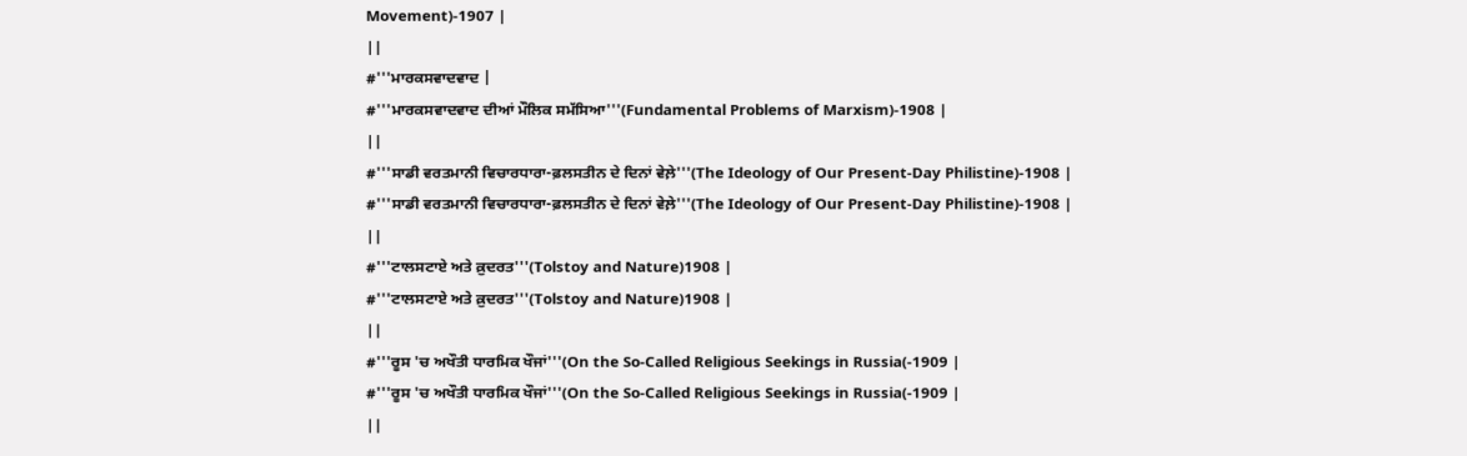Movement)-1907 |
||
#'''ਮਾਰਕਸਵਾਦਵਾਦ |
#'''ਮਾਰਕਸਵਾਦਵਾਦ ਦੀਆਂ ਮੌਲਿਕ ਸਮੱਸਿਆ'''(Fundamental Problems of Marxism)-1908 |
||
#'''ਸਾਡੀ ਵਰਤਮਾਨੀ ਵਿਚਾਰਧਾਰਾ-ਫ਼ਲਸਤੀਨ ਦੇ ਦਿਨਾਂ ਵੇਲ਼ੇ'''(The Ideology of Our Present-Day Philistine)-1908 |
#'''ਸਾਡੀ ਵਰਤਮਾਨੀ ਵਿਚਾਰਧਾਰਾ-ਫ਼ਲਸਤੀਨ ਦੇ ਦਿਨਾਂ ਵੇਲ਼ੇ'''(The Ideology of Our Present-Day Philistine)-1908 |
||
#'''ਟਾਲਸਟਾਏ ਅਤੇ ਕ਼ੁਦਰਤ'''(Tolstoy and Nature)1908 |
#'''ਟਾਲਸਟਾਏ ਅਤੇ ਕ਼ੁਦਰਤ'''(Tolstoy and Nature)1908 |
||
#'''ਰੂਸ 'ਚ ਅਖੌਤੀ ਧਾਰਮਿਕ ਖੌਜਾਂ'''(On the So-Called Religious Seekings in Russia(-1909 |
#'''ਰੂਸ 'ਚ ਅਖੌਤੀ ਧਾਰਮਿਕ ਖੌਜਾਂ'''(On the So-Called Religious Seekings in Russia(-1909 |
||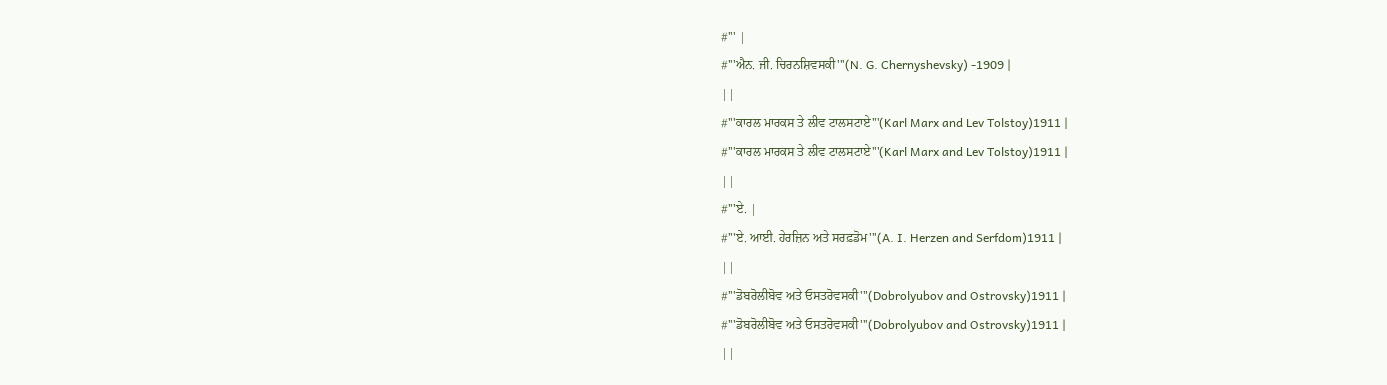#''' |
#'''ਐਨ. ਜੀ. ਚਿਰਨਸ਼ਿਵਸਕੀ'''(N. G. Chernyshevsky) -1909 |
||
#'''ਕਾਰਲ ਮਾਰਕਸ ਤੇ ਲੀਵ ਟਾਲਸਟਾਏ'''(Karl Marx and Lev Tolstoy)1911 |
#'''ਕਾਰਲ ਮਾਰਕਸ ਤੇ ਲੀਵ ਟਾਲਸਟਾਏ'''(Karl Marx and Lev Tolstoy)1911 |
||
#'''ਏ. |
#'''ਏ. ਆਈ. ਹੇਰਜ਼ਿਨ ਅਤੇ ਸਰਫ਼ਡੋਮ'''(A. I. Herzen and Serfdom)1911 |
||
#'''ਡੋਬਰੋਲੀਬੋਵ ਅਤੇ ਓਸਤਰੋਵਸਕੀ'''(Dobrolyubov and Ostrovsky)1911 |
#'''ਡੋਬਰੋਲੀਬੋਵ ਅਤੇ ਓਸਤਰੋਵਸਕੀ'''(Dobrolyubov and Ostrovsky)1911 |
||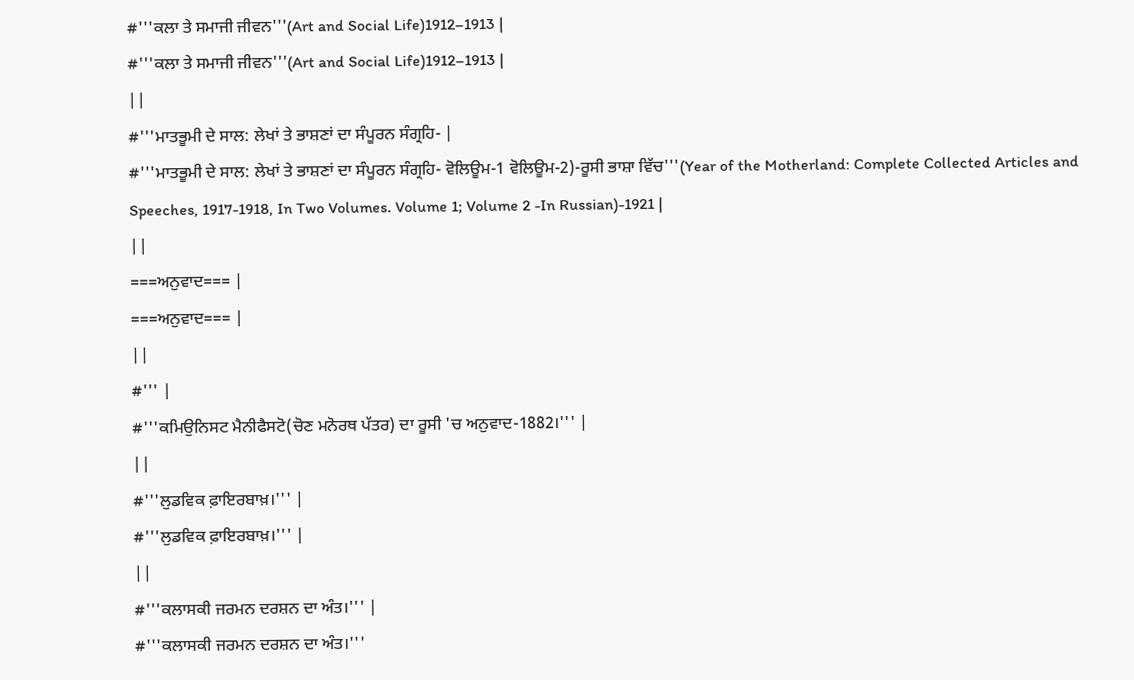#'''ਕਲਾ ਤੇ ਸਮਾਜੀ ਜੀਵਨ'''(Art and Social Life)1912–1913 |
#'''ਕਲਾ ਤੇ ਸਮਾਜੀ ਜੀਵਨ'''(Art and Social Life)1912–1913 |
||
#'''ਮਾਤਭੂਮੀ ਦੇ ਸਾਲ: ਲੇਖਾਂ ਤੇ ਭਾਸ਼ਣਾਂ ਦਾ ਸੰਪੂਰਨ ਸੰਗ੍ਰਹਿ- |
#'''ਮਾਤਭੂਮੀ ਦੇ ਸਾਲ: ਲੇਖਾਂ ਤੇ ਭਾਸ਼ਣਾਂ ਦਾ ਸੰਪੂਰਨ ਸੰਗ੍ਰਹਿ- ਵੋਲਿਊਮ-1 ਵੋਲਿਊਮ-2)-ਰੂਸੀ ਭਾਸ਼ਾ ਵਿੱਚ'''(Year of the Motherland: Complete Collected Articles and Speeches, 1917-1918, In Two Volumes. Volume 1; Volume 2 -In Russian)-1921 |
||
===ਅਨੁਵਾਦ=== |
===ਅਨੁਵਾਦ=== |
||
#''' |
#'''ਕਮਿਉਨਿਸਟ ਮੈਨੀਫੈਸਟੋ(ਚੋਣ ਮਨੋਰਥ ਪੱਤਰ) ਦਾ ਰੂਸੀ 'ਚ ਅਨੁਵਾਦ-1882।''' |
||
#'''ਲੁਡਵਿਕ ਫ਼ਾਇਰਬਾਖ਼।''' |
#'''ਲੁਡਵਿਕ ਫ਼ਾਇਰਬਾਖ਼।''' |
||
#'''ਕਲਾਸਕੀ ਜਰਮਨ ਦਰਸ਼ਨ ਦਾ ਅੰਤ।''' |
#'''ਕਲਾਸਕੀ ਜਰਮਨ ਦਰਸ਼ਨ ਦਾ ਅੰਤ।'''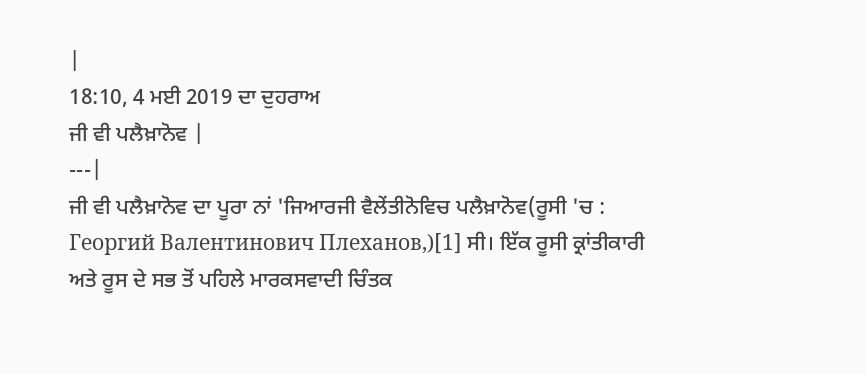|
18:10, 4 ਮਈ 2019 ਦਾ ਦੁਹਰਾਅ
ਜੀ ਵੀ ਪਲੈਖ਼ਾਨੋਵ |
---|
ਜੀ ਵੀ ਪਲੈਖ਼ਾਨੋਵ ਦਾ ਪੂਰਾ ਨਾਂ 'ਜਿਆਰਜੀ ਵੈਲੇਂਤੀਨੋਵਿਚ ਪਲੈਖ਼ਾਨੋਵ(ਰੂਸੀ 'ਚ : Георгий Валентинович Плеханов,)[1] ਸੀ। ਇੱਕ ਰੂਸੀ ਕ੍ਰਾਂਤੀਕਾਰੀ ਅਤੇ ਰੂਸ ਦੇ ਸਭ ਤੋਂ ਪਹਿਲੇ ਮਾਰਕਸਵਾਦੀ ਚਿੰਤਕ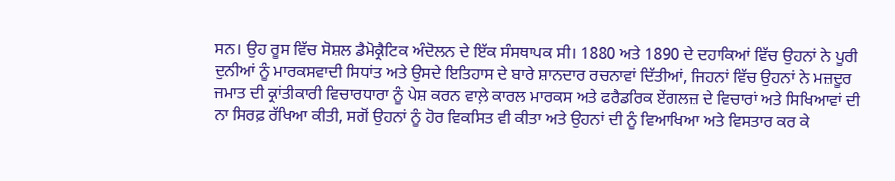ਸਨ। ਉਹ ਰੂਸ ਵਿੱਚ ਸੋਸ਼ਲ ਡੈਮੋਕ੍ਰੈਟਿਕ ਅੰਦੋਲਨ ਦੇ ਇੱਕ ਸੰਸਥਾਪਕ ਸੀ। 1880 ਅਤੇ 1890 ਦੇ ਦਹਾਕਿਆਂ ਵਿੱਚ ਉਹਨਾਂ ਨੇ ਪੂਰੀ ਦੁਨੀਆਂ ਨੂੰ ਮਾਰਕਸਵਾਦੀ ਸਿਧਾਂਤ ਅਤੇ ਉਸਦੇ ਇਤਿਹਾਸ ਦੇ ਬਾਰੇ ਸ਼ਾਨਦਾਰ ਰਚਨਾਵਾਂ ਦਿੱਤੀਆਂ, ਜਿਹਨਾਂ ਵਿੱਚ ਉਹਨਾਂ ਨੇ ਮਜ਼ਦੂਰ ਜਮਾਤ ਦੀ ਕ੍ਰਾਂਤੀਕਾਰੀ ਵਿਚਾਰਧਾਰਾ ਨੂੰ ਪੇਸ਼ ਕਰਨ ਵਾਲ਼ੇ ਕਾਰਲ ਮਾਰਕਸ ਅਤੇ ਫਰੈਡਰਿਕ ਏਂਗਲਜ਼ ਦੇ ਵਿਚਾਰਾਂ ਅਤੇ ਸਿਖਿਆਵਾਂ ਦੀ ਨਾ ਸਿਰਫ਼ ਰੱਖਿਆ ਕੀਤੀ, ਸਗੋਂ ਉਹਨਾਂ ਨੂੰ ਹੋਰ ਵਿਕਸਿਤ ਵੀ ਕੀਤਾ ਅਤੇ ਉਹਨਾਂ ਦੀ ਨੂੰ ਵਿਆਖਿਆ ਅਤੇ ਵਿਸਤਾਰ ਕਰ ਕੇ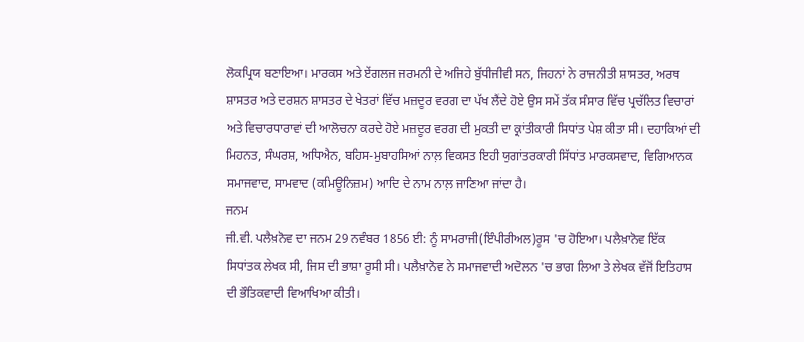ਲੋਕਪ੍ਰਿਯ ਬਣਾਇਆ। ਮਾਰਕਸ ਅਤੇ ਏਂਗਲਜ ਜਰਮਨੀ ਦੇ ਅਜਿਹੇ ਬੁੱਧੀਜੀਵੀ ਸਨ, ਜਿਹਨਾਂ ਨੇ ਰਾਜਨੀਤੀ ਸ਼ਾਸਤਰ, ਅਰਥ ਸ਼ਾਸਤਰ ਅਤੇ ਦਰਸ਼ਨ ਸ਼ਾਸਤਰ ਦੇ ਖੇਤਰਾਂ ਵਿੱਚ ਮਜ਼ਦੂਰ ਵਰਗ ਦਾ ਪੱਖ ਲੈਂਦੇ ਹੋਏ ਉਸ ਸਮੇਂ ਤੱਕ ਸੰਸਾਰ ਵਿੱਚ ਪ੍ਰਚੱਲਿਤ ਵਿਚਾਰਾਂ ਅਤੇ ਵਿਚਾਰਧਾਰਾਵਾਂ ਦੀ ਆਲੋਚਨਾ ਕਰਦੇ ਹੋਏ ਮਜ਼ਦੂਰ ਵਰਗ ਦੀ ਮੁਕਤੀ ਦਾ ਕ੍ਰਾਂਤੀਕਾਰੀ ਸਿਧਾਂਤ ਪੇਸ਼ ਕੀਤਾ ਸੀ। ਦਹਾਕਿਆਂ ਦੀ ਮਿਹਨਤ, ਸੰਘਰਸ਼, ਅਧਿਐਨ, ਬਹਿਸ-ਮੁਬਾਹਸਿਆਂ ਨਾਲ਼ ਵਿਕਸਤ ਇਹੀ ਯੁਗਾਂਤਰਕਾਰੀ ਸਿੱਧਾਂਤ ਮਾਰਕਸਵਾਦ, ਵਿਗਿਆਨਕ ਸਮਾਜਵਾਦ, ਸਾਮਵਾਦ (ਕਮਿਊਨਿਜ਼ਮ) ਆਦਿ ਦੇ ਨਾਮ ਨਾਲ਼ ਜਾਣਿਆ ਜਾਂਦਾ ਹੈ।
ਜਨਮ
ਜੀ.ਵੀ. ਪਲੈਖ਼ਨੋਵ ਦਾ ਜਨਮ 29 ਨਵੰਬਰ 1856 ਈ: ਨੂੰ ਸਾਮਰਾਜੀ(ਇੰਪੀਰੀਅਲ)ਰੂਸ 'ਚ ਹੋਇਆ। ਪਲੈਖ਼ਾਨੋਵ ਇੱਕ ਸਿਧਾਂਤਕ ਲੇਖਕ ਸੀ, ਜਿਸ ਦੀ ਭਾਸ਼ਾ ਰੂਸੀ ਸੀ। ਪਲੈਖ਼ਾਨੋਵ ਨੇ ਸਮਾਜਵਾਦੀ ਅਦੋਲਨ 'ਚ ਭਾਗ ਲਿਆ ਤੇ ਲੇਖਕ ਵੱਜੋਂ ਇਤਿਹਾਸ ਦੀ ਭੌਤਿਕਵਾਦੀ ਵਿਆਖਿਆ ਕੀਤੀ।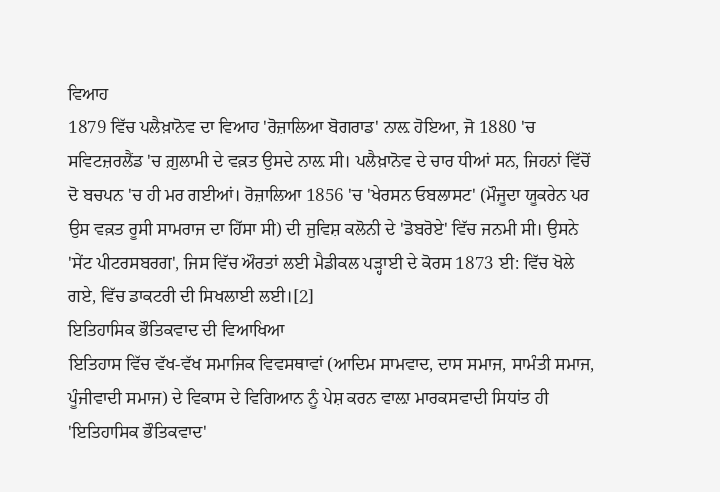ਵਿਆਹ
1879 ਵਿੱਚ ਪਲੈਖ਼ਾਨੋਵ ਦਾ ਵਿਆਹ 'ਰੋਜ਼ਾਲਿਆ ਬੋਗਰਾਡ' ਨਾਲ਼ ਹੋਇਆ, ਜੋ 1880 'ਚ ਸਵਿਟਜ਼ਰਲੈਂਡ 'ਚ ਗ਼ੁਲਾਮੀ ਦੇ ਵਕ਼ਤ ਉਸਦੇ ਨਾਲ਼ ਸੀ। ਪਲੈਖ਼ਾਨੋਵ ਦੇ ਚਾਰ ਧੀਆਂ ਸਨ, ਜਿਹਨਾਂ ਵਿੱਚੋਂ ਦੋ ਬਚਪਨ 'ਚ ਹੀ ਮਰ ਗਈਆਂ। ਰੋਜ਼ਾਲਿਆ 1856 'ਚ 'ਖੇਰਸਨ ਓਬਲਾਸਟ' (ਮੌਜੂਦਾ ਯੂਕਰੇਨ ਪਰ ਉਸ ਵਕ਼ਤ ਰੂਸੀ ਸਾਮਰਾਜ ਦਾ ਹਿੱਸਾ ਸੀ) ਦੀ ਜੁਵਿਸ਼ ਕਲੋਨੀ ਦੇ 'ਡੋਬਰੋਏ' ਵਿੱਚ ਜਨਮੀ ਸੀ। ਉਸਨੇ 'ਸੇਂਟ ਪੀਟਰਸਬਰਗ', ਜਿਸ ਵਿੱਚ ਔਰਤਾਂ ਲਈ ਮੈਡੀਕਲ ਪੜ੍ਹਾਈ ਦੇ ਕੋਰਸ 1873 ਈ: ਵਿੱਚ ਖੋਲੇ ਗਏ, ਵਿੱਚ ਡਾਕਟਰੀ ਦੀ ਸਿਖਲਾਈ ਲਈ।[2]
ਇਤਿਹਾਸਿਕ ਭੌਤਿਕਵਾਦ ਦੀ ਵਿਆਖਿਆ
ਇਤਿਹਾਸ ਵਿੱਚ ਵੱਖ-ਵੱਖ ਸਮਾਜਿਕ ਵਿਵਸਥਾਵਾਂ (ਆਦਿਮ ਸਾਮਵਾਦ, ਦਾਸ ਸਮਾਜ, ਸਾਮੰਤੀ ਸਮਾਜ, ਪੂੰਜੀਵਾਦੀ ਸਮਾਜ) ਦੇ ਵਿਕਾਸ ਦੇ ਵਿਗਿਆਨ ਨੂੰ ਪੇਸ਼ ਕਰਨ ਵਾਲ਼ਾ ਮਾਰਕਸਵਾਦੀ ਸਿਧਾਂਤ ਹੀ 'ਇਤਿਹਾਸਿਕ ਭੌਤਿਕਵਾਦ'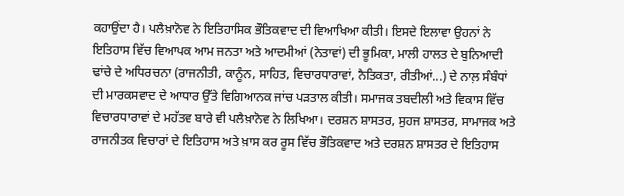ਕਹਾਉਂਦਾ ਹੈ। ਪਲੈਖ਼ਾਨੋਵ ਨੇ ਇਤਿਹਾਸਿਕ ਭੌਤਿਕਵਾਦ ਦੀ ਵਿਆਖਿਆ ਕੀਤੀ। ਇਸਦੇ ਇਲਾਵਾ ਉਹਨਾਂ ਨੇ ਇਤਿਹਾਸ ਵਿੱਚ ਵਿਆਪਕ ਆਮ ਜਨਤਾ ਅਤੇ ਆਦਮੀਆਂ (ਨੇਤਾਵਾਂ) ਦੀ ਭੂਮਿਕਾ, ਮਾਲੀ ਹਾਲਤ ਦੇ ਬੁਨਿਆਦੀ ਢਾਂਚੇ ਦੇ ਅਧਿਰਚਨਾ (ਰਾਜਨੀਤੀ, ਕਾਨੂੰਨ, ਸਾਹਿਤ, ਵਿਚਾਰਧਾਰਾਵਾਂ, ਨੈਤਿਕਤਾ, ਰੀਤੀਆਂ...) ਦੇ ਨਾਲ਼ ਸੰਬੰਧਾਂ ਦੀ ਮਾਰਕਸਵਾਦ ਦੇ ਆਧਾਰ ਉੱਤੇ ਵਿਗਿਆਨਕ ਜਾਂਚ ਪੜਤਾਲ ਕੀਤੀ। ਸਮਾਜਕ ਤਬਦੀਲੀ ਅਤੇ ਵਿਕਾਸ ਵਿੱਚ ਵਿਚਾਰਧਾਰਾਵਾਂ ਦੇ ਮਹੱਤਵ ਬਾਰੇ ਵੀ ਪਲੈਖ਼ਾਨੋਵ ਨੇ ਲਿਖਿਆ। ਦਰਸ਼ਨ ਸ਼ਾਸਤਰ, ਸੁਹਜ ਸ਼ਾਸਤਰ, ਸਾਮਾਜਕ ਅਤੇ ਰਾਜਨੀਤਕ ਵਿਚਾਰਾਂ ਦੇ ਇਤਿਹਾਸ ਅਤੇ ਖ਼ਾਸ ਕਰ ਰੂਸ ਵਿੱਚ ਭੌਤਿਕਵਾਦ ਅਤੇ ਦਰਸ਼ਨ ਸ਼ਾਸਤਰ ਦੇ ਇਤਿਹਾਸ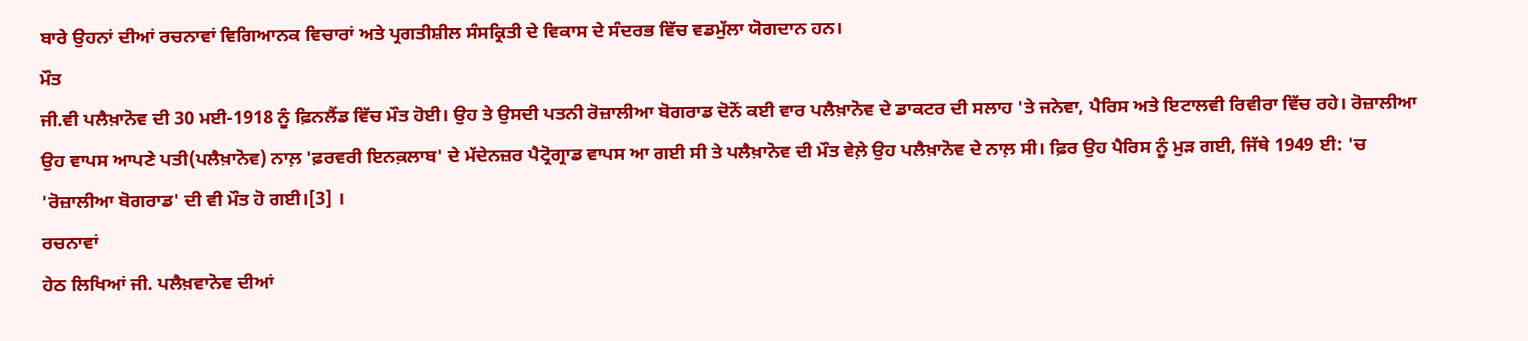ਬਾਰੇ ਉਹਨਾਂ ਦੀਆਂ ਰਚਨਾਵਾਂ ਵਿਗਿਆਨਕ ਵਿਚਾਰਾਂ ਅਤੇ ਪ੍ਰਗਤੀਸ਼ੀਲ ਸੰਸਕ੍ਰਿਤੀ ਦੇ ਵਿਕਾਸ ਦੇ ਸੰਦਰਭ ਵਿੱਚ ਵਡਮੁੱਲਾ ਯੋਗਦਾਨ ਹਨ।
ਮੌਤ
ਜੀ.ਵੀ ਪਲੈਖ਼ਾਨੋਵ ਦੀ 30 ਮਈ-1918 ਨੂੰ ਫ਼ਿਨਲੈਂਡ ਵਿੱਚ ਮੌਤ ਹੋਈ। ਉਹ ਤੇ ਉਸਦੀ ਪਤਨੀ ਰੋਜ਼ਾਲੀਆ ਬੋਗਰਾਡ ਦੋਨੋਂ ਕਈ ਵਾਰ ਪਲੈਖ਼ਾਨੋਵ ਦੇ ਡਾਕਟਰ ਦੀ ਸਲਾਹ 'ਤੇ ਜਨੇਵਾ, ਪੈਰਿਸ ਅਤੇ ਇਟਾਲਵੀ ਰਿਵੀਰਾ ਵਿੱਚ ਰਹੇ। ਰੋਜ਼ਾਲੀਆ ਉਹ ਵਾਪਸ ਆਪਣੇ ਪਤੀ(ਪਲੈਖ਼ਾਨੋਵ) ਨਾਲ਼ 'ਫ਼ਰਵਰੀ ਇਨਕ਼ਲਾਬ' ਦੇ ਮੱਦੇਨਜ਼ਰ ਪੈਟ੍ਰੋਗ੍ਰਾਡ ਵਾਪਸ ਆ ਗਈ ਸੀ ਤੇ ਪਲੈਖ਼ਾਨੋਵ ਦੀ ਮੌਤ ਵੇਲ਼ੇ ਉਹ ਪਲੈਖ਼ਾਨੋਵ ਦੇ ਨਾਲ਼ ਸੀ। ਫ਼ਿਰ ਉਹ ਪੈਰਿਸ ਨੂੰ ਮੁੜ ਗਈ, ਜਿੱਥੇ 1949 ਈ: 'ਚ 'ਰੋਜ਼ਾਲੀਆ ਬੋਗਰਾਡ' ਦੀ ਵੀ ਮੌਤ ਹੋ ਗਈ।[3] ।
ਰਚਨਾਵਾਂ
ਹੇਠ ਲਿਖਿਆਂ ਜੀ. ਪਲੈਖ਼ਵਾਨੋਵ ਦੀਆਂ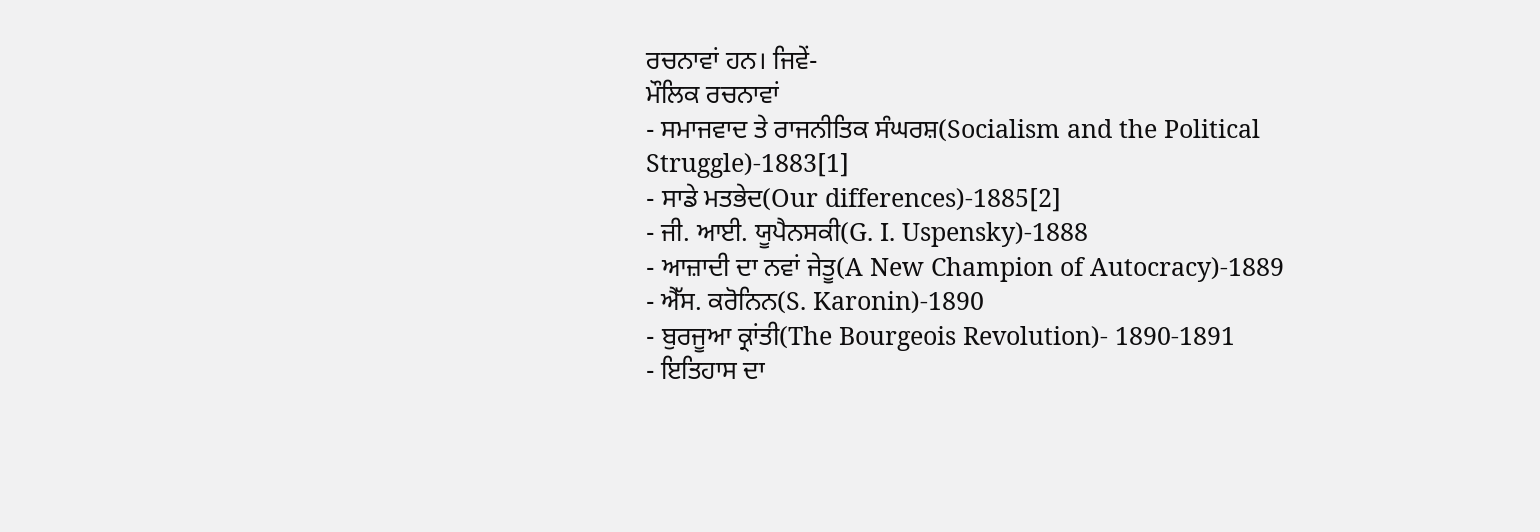ਰਚਨਾਵਾਂ ਹਨ। ਜਿਵੇਂ-
ਮੌਲਿਕ ਰਚਨਾਵਾਂ
- ਸਮਾਜਵਾਦ ਤੇ ਰਾਜਨੀਤਿਕ ਸੰਘਰਸ਼(Socialism and the Political Struggle)-1883[1]
- ਸਾਡੇ ਮਤਭੇਦ(Our differences)-1885[2]
- ਜੀ. ਆਈ. ਯੂਪੈਨਸਕੀ(G. I. Uspensky)-1888
- ਆਜ਼ਾਦੀ ਦਾ ਨਵਾਂ ਜੇਤੂ(A New Champion of Autocracy)-1889
- ਐੱਸ. ਕਰੋਨਿਨ(S. Karonin)-1890
- ਬੁਰਜੂਆ ਕ੍ਰਾਂਤੀ(The Bourgeois Revolution)- 1890-1891
- ਇਤਿਹਾਸ ਦਾ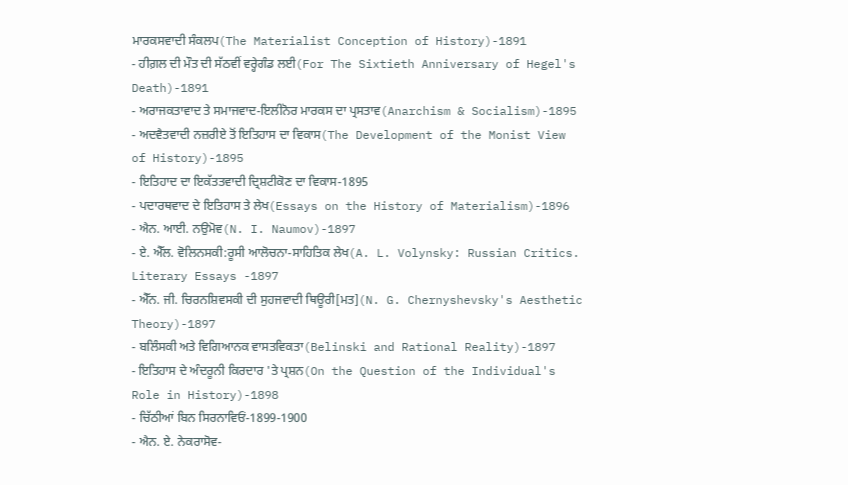ਮਾਰਕਸਵਾਦੀ ਸੰਕਲਪ(The Materialist Conception of History)-1891
- ਹੀਗ਼ਲ ਦੀ ਮੌਤ ਦੀ ਸੱਠਵੀਂ ਵਰ੍ਹੇਗੰਡ ਲਈ(For The Sixtieth Anniversary of Hegel's Death)-1891
- ਅਰਾਜਕਤਾਵਾਦ ਤੇ ਸਮਾਜਵਾਦ-ਇਲੀਨੋਰ ਮਾਰਕਸ ਦਾ ਪ੍ਰਸਤਾਵ(Anarchism & Socialism)-1895
- ਅਦਵੈਤਵਾਦੀ ਨਜ਼ਰੀਏ ਤੋਂ ਇਤਿਹਾਸ ਦਾ ਵਿਕਾਸ(The Development of the Monist View of History)-1895
- ਇਤਿਹਾਦ ਦਾ ਇਕੱਤਤਵਾਦੀ ਦ੍ਰਿਸ਼ਟੀਕੋਣ ਦਾ ਵਿਕਾਸ-1895
- ਪਦਾਰਥਵਾਦ ਦੇ ਇਤਿਹਾਸ ਤੇ ਲੇਖ(Essays on the History of Materialism)-1896
- ਐਨ. ਆਈ. ਨਉਮੋਵ(N. I. Naumov)-1897
- ਏ. ਐੱਲ. ਵੋਲਿਨਸਕੀ:ਰੂਸੀ ਆਲੋਚਨਾ-ਸਾਹਿਤਿਕ ਲੇਖ(A. L. Volynsky: Russian Critics. Literary Essays -1897
- ਐੱਨ. ਜੀ. ਚਿਰਨਸ਼ਿਵਸਕੀ ਦੀ ਸੁਹਜਵਾਦੀ ਥਿਊਰੀ[ਮਤ](N. G. Chernyshevsky's Aesthetic Theory)-1897
- ਬਲਿੰਸਕੀ ਅਤੇ ਵਿਗਿਆਨਕ ਵਾਸਤਵਿਕਤਾ(Belinski and Rational Reality)-1897
- ਇਤਿਹਾਸ ਦੇ ਅੰਦਰੂਨੀ ਕਿਰਦਾਰ 'ਤੇ ਪ੍ਰਸ਼ਨ(On the Question of the Individual's Role in History)-1898
- ਚਿੱਠੀਆਂ ਬਿਨ ਸਿਰਨਾਵਿਓਂ-1899-1900
- ਐਨ. ਏ. ਨੇਕਰਾਸੋਵ-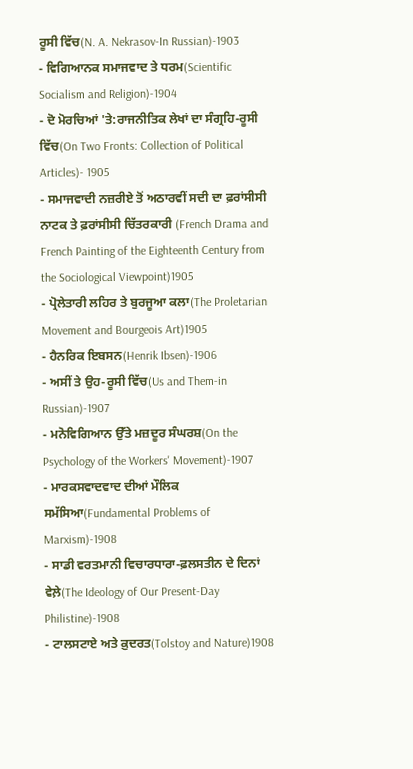ਰੂਸੀ ਵਿੱਚ(N. A. Nekrasov-In Russian)-1903
- ਵਿਗਿਆਨਕ ਸਮਾਜਵਾਦ ਤੇ ਧਰਮ(Scientific Socialism and Religion)-1904
- ਦੋ ਮੋਰਚਿਆਂ 'ਤੇ:ਰਾਜਨੀਤਿਕ ਲੇਖਾਂ ਦਾ ਸੰਗ੍ਰਹਿ-ਰੂਸੀ ਵਿੱਚ(On Two Fronts: Collection of Political Articles)- 1905
- ਸਮਾਜਵਾਦੀ ਨਜ਼ਰੀਏ ਤੋਂ ਅਠਾਰਵੀਂ ਸਦੀ ਦਾ ਫ਼ਰਾਂਸੀਸੀ ਨਾਟਕ ਤੇ ਫ਼ਰਾਂਸੀਸੀ ਚਿੱਤਰਕਾਰੀ (French Drama and French Painting of the Eighteenth Century from the Sociological Viewpoint)1905
- ਪ੍ਰੋਲੇਤਾਰੀ ਲਹਿਰ ਤੇ ਬੁਰਜੂਆ ਕਲਾ(The Proletarian Movement and Bourgeois Art)1905
- ਹੈਨਰਿਕ ਇਬਸਨ(Henrik Ibsen)-1906
- ਅਸੀਂ ਤੇ ਉਹ-ਰੂਸੀ ਵਿੱਚ(Us and Them-in Russian)-1907
- ਮਨੋਵਿਗਿਆਨ ਉੱਤੇ ਮਜ਼ਦੂਰ ਸੰਘਰਸ਼(On the Psychology of the Workers' Movement)-1907
- ਮਾਰਕਸਵਾਦਵਾਦ ਦੀਆਂ ਮੌਲਿਕ ਸਮੱਸਿਆ(Fundamental Problems of Marxism)-1908
- ਸਾਡੀ ਵਰਤਮਾਨੀ ਵਿਚਾਰਧਾਰਾ-ਫ਼ਲਸਤੀਨ ਦੇ ਦਿਨਾਂ ਵੇਲ਼ੇ(The Ideology of Our Present-Day Philistine)-1908
- ਟਾਲਸਟਾਏ ਅਤੇ ਕ਼ੁਦਰਤ(Tolstoy and Nature)1908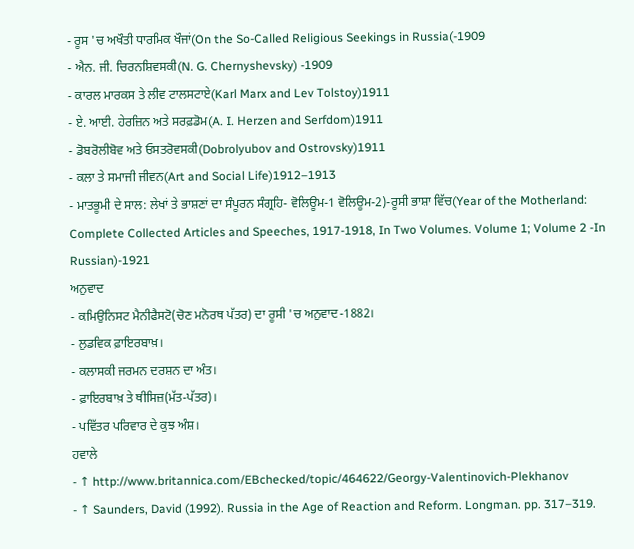- ਰੂਸ 'ਚ ਅਖੌਤੀ ਧਾਰਮਿਕ ਖੌਜਾਂ(On the So-Called Religious Seekings in Russia(-1909
- ਐਨ. ਜੀ. ਚਿਰਨਸ਼ਿਵਸਕੀ(N. G. Chernyshevsky) -1909
- ਕਾਰਲ ਮਾਰਕਸ ਤੇ ਲੀਵ ਟਾਲਸਟਾਏ(Karl Marx and Lev Tolstoy)1911
- ਏ. ਆਈ. ਹੇਰਜ਼ਿਨ ਅਤੇ ਸਰਫ਼ਡੋਮ(A. I. Herzen and Serfdom)1911
- ਡੋਬਰੋਲੀਬੋਵ ਅਤੇ ਓਸਤਰੋਵਸਕੀ(Dobrolyubov and Ostrovsky)1911
- ਕਲਾ ਤੇ ਸਮਾਜੀ ਜੀਵਨ(Art and Social Life)1912–1913
- ਮਾਤਭੂਮੀ ਦੇ ਸਾਲ: ਲੇਖਾਂ ਤੇ ਭਾਸ਼ਣਾਂ ਦਾ ਸੰਪੂਰਨ ਸੰਗ੍ਰਹਿ- ਵੋਲਿਊਮ-1 ਵੋਲਿਊਮ-2)-ਰੂਸੀ ਭਾਸ਼ਾ ਵਿੱਚ(Year of the Motherland: Complete Collected Articles and Speeches, 1917-1918, In Two Volumes. Volume 1; Volume 2 -In Russian)-1921
ਅਨੁਵਾਦ
- ਕਮਿਉਨਿਸਟ ਮੈਨੀਫੈਸਟੋ(ਚੋਣ ਮਨੋਰਥ ਪੱਤਰ) ਦਾ ਰੂਸੀ 'ਚ ਅਨੁਵਾਦ-1882।
- ਲੁਡਵਿਕ ਫ਼ਾਇਰਬਾਖ਼।
- ਕਲਾਸਕੀ ਜਰਮਨ ਦਰਸ਼ਨ ਦਾ ਅੰਤ।
- ਫ਼ਾਇਰਬਾਖ਼ ਤੇ ਥੀਸਿਜ਼(ਮੱਤ-ਪੱਤਰ)।
- ਪਵਿੱਤਰ ਪਰਿਵਾਰ ਦੇ ਕੁਝ ਅੰਸ਼।
ਹਵਾਲੇ
- ↑ http://www.britannica.com/EBchecked/topic/464622/Georgy-Valentinovich-Plekhanov
- ↑ Saunders, David (1992). Russia in the Age of Reaction and Reform. Longman. pp. 317–319.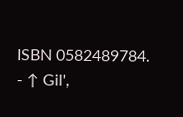ISBN 0582489784.
- ↑ Gil',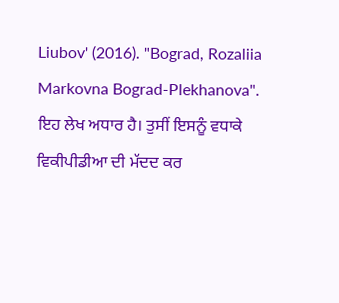Liubov' (2016). "Bograd, Rozaliia Markovna Bograd-Plekhanova".
ਇਹ ਲੇਖ ਅਧਾਰ ਹੈ। ਤੁਸੀਂ ਇਸਨੂੰ ਵਧਾਕੇ ਵਿਕੀਪੀਡੀਆ ਦੀ ਮੱਦਦ ਕਰ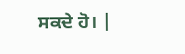ਸਕਦੇ ਹੋ। |